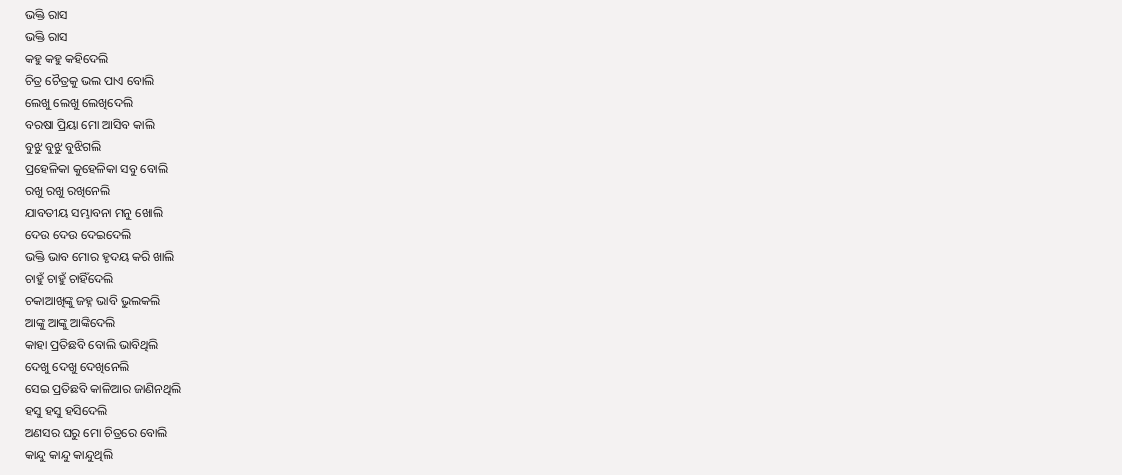ଭକ୍ତି ରାସ
ଭକ୍ତି ରାସ
କହୁ କହୁ କହିଦେଲି
ଚିତ୍ର ଚୈତ୍ରକୁ ଭଲ ପାଏ ବୋଲି
ଲେଖୁ ଲେଖୁ ଲେଖିଦେଲି
ବରଷା ପ୍ରିୟା ମୋ ଆସିବ କାଲି
ବୁଝୁ ବୁଝୁ ବୁଝିଗଲି
ପ୍ରହେଳିକା କୁହେଳିକା ସବୁ ବୋଲି
ରଖୁ ରଖୁ ରଖିନେଲି
ଯାବତୀୟ ସମ୍ଭାବନା ମନୁ ଖୋଲି
ଦେଉ ଦେଉ ଦେଇଦେଲି
ଭକ୍ତି ଭାବ ମୋର ହୃଦୟ କରି ଖାଲି
ଚାହୁଁ ଚାହୁଁ ଚାହିଁଦେଲି
ଚକାଆଖିଙ୍କୁ ଜହ୍ନ ଭାବି ଭୁଲକଲି
ଆଙ୍କୁ ଆଙ୍କୁ ଆଙ୍କିଦେଲି
କାହା ପ୍ରତିଛବି ବୋଲି ଭାବିଥିଲି
ଦେଖୁ ଦେଖୁ ଦେଖିନେଲି
ସେଇ ପ୍ରତିଛବି କାଳିଆର ଜାଣିନଥିଲି
ହସୁ ହସୁ ହସିଦେଲି
ଅଣସର ଘରୁ ମୋ ଚିତ୍ରରେ ବୋଲି
କାନ୍ଦୁ କାନ୍ଦୁ କାନ୍ଦୁଥିଲି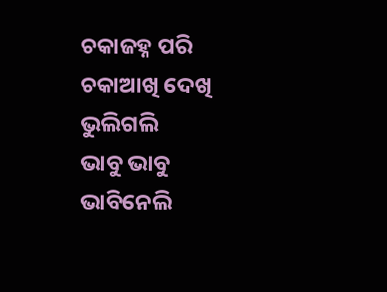ଚକାଜହ୍ନ ପରି ଚକାଆଖି ଦେଖି ଭୁଲିଗଲି
ଭାବୁ ଭାବୁ ଭାବିନେଲି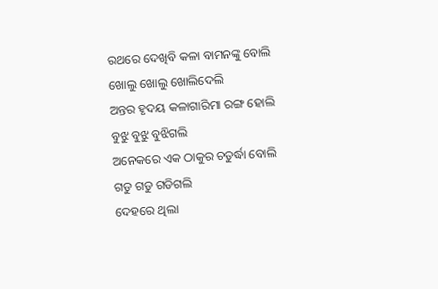ରଥରେ ଦେଖିବି କଳା ବାମନଙ୍କୁ ବୋଲି
ଖୋଲୁ ଖୋଲୁ ଖୋଲିଦେଲି
ଅନ୍ତର ହୃଦୟ କଳାଗାରିମା ରଙ୍ଗ ହୋଲି
ବୁଝୁ ବୁଝୁ ବୁଝିଗଲି
ଅନେକରେ ଏକ ଠାକୁର ଚତୁର୍ଦ୍ଧା ବୋଲି
ଗଡୁ ଗଡୁ ଗଡିଗଲି
ଦେହରେ ଥିଲା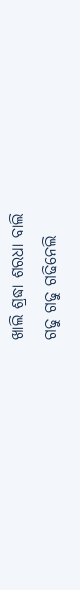ଖାଲି ଶ୍ରଦ୍ଧା ଶରଧା ବାଲି
ଗଢୁ ଗଢୁ ଗଢିନେଲି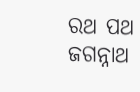ରଥ ପଥ ଜଗନ୍ନାଥ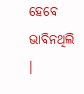ହେବେ ଭାବିନଥିଲି ।